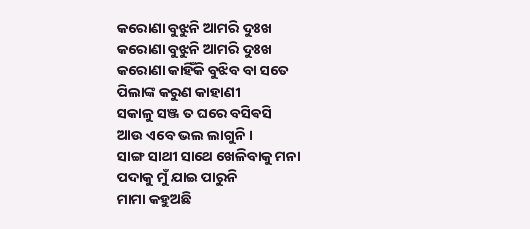କରୋଣା ବୁଝୁନି ଆମରି ଦୁଃଖ
କରୋଣା ବୁଝୁନି ଆମରି ଦୁଃଖ
କରୋଣା କାହିଁକି ବୁଝିବ ବା ସତେ
ପିଲାଙ୍କ କରୁଣ କାହାଣୀ
ସକାଳୁ ସଞ୍ଜ ତ ଘରେ ବସିଵସି
ଆଉ ଏବେ ଭଲ ଲାଗୁନି ।
ସାଙ୍ଗ ସାଥୀ ସାଥେ ଖେଳିବାକୁ ମନା
ପଦାକୁ ମୁଁ ଯାଇ ପାରୁନି
ମାମା କହୁଅଛି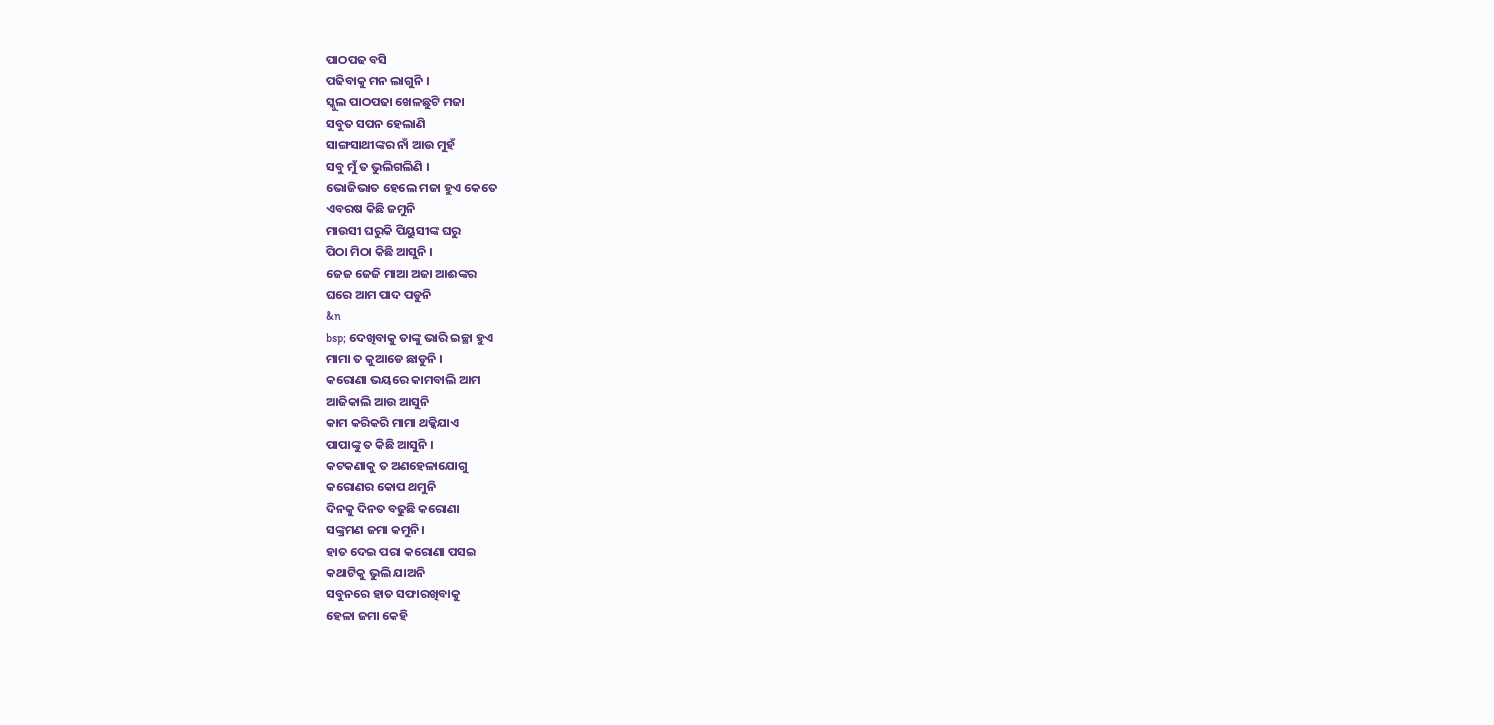ପାଠପଢ ବସି
ପଢିବାକୁ ମନ ଲାଗୁନି ।
ସ୍କୁଲ ପାଠପଢା ଖେଳଛୁଟି ମଜା
ସବୁତ ସପନ ହେଲାଣି
ସାଙ୍ଗସାଥୀଙ୍କର ନାଁ ଆଉ ମୁହଁ
ସବୁ ମୁଁ ତ ଭୁଲିଗଲିଣି ।
ଭୋଜିଭାତ ହେଲେ ମଜା ହୁଏ କେତେ
ଏବରଷ କିଛି ଜମୁନି
ମାଉସୀ ଘରୁକି ପିୟୁସୀଙ୍କ ଘରୁ
ପିଠା ମିଠା କିଛି ଆସୁନି ।
ଜେଜ ଜେଜି ମାଆ ଅଜା ଆଈଙ୍କର
ଘରେ ଆମ ପାଦ ପଡୁନି
&n
bsp; ଦେଖିବାକୁ ତାଙ୍କୁ ଭାରି ଇଚ୍ଛା ହୁଏ
ମାମା ତ କୁଆଡେ ଛାଡୁନି ।
କରୋଣା ଭୟରେ କାମବାଲି ଆମ
ଆଜିକାଲି ଆଉ ଆସୁନି
କାମ କରିକରି ମାମା ଥକ୍କିଯାଏ
ପାପାଙ୍କୁ ତ କିଛି ଆସୁନି ।
କଟକଣାକୁ ତ ଅଣହେଳାଯୋଗୁ
କରୋଣର କୋପ ଥମୁନି
ଦିନକୁ ଦିନତ ବଢୁଛି କରୋଣା
ସଙ୍କ୍ରମଣ ଜମା କମୁନି।
ହାତ ଦେଇ ପରା କରୋଣା ପସଇ
କଥାଟିକୁ ଭୁଲି ଯାଅନି
ସବୁନରେ ହାତ ସଫାରଖିବାକୁ
ହେଳା ଜମା କେହି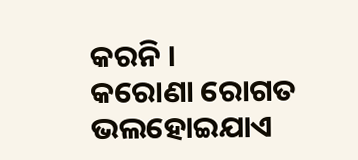କରନି ।
କରୋଣା ରୋଗତ ଭଲହୋଇଯାଏ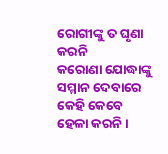ରୋଗୀଙ୍କୁ ତ ଘୃଣା କରନି
କରୋଣା ଯୋଦ୍ଧାଙ୍କୁ ସମ୍ମାନ ଦେବାରେ
କେହି କେବେ ହେଳା କରନି ।